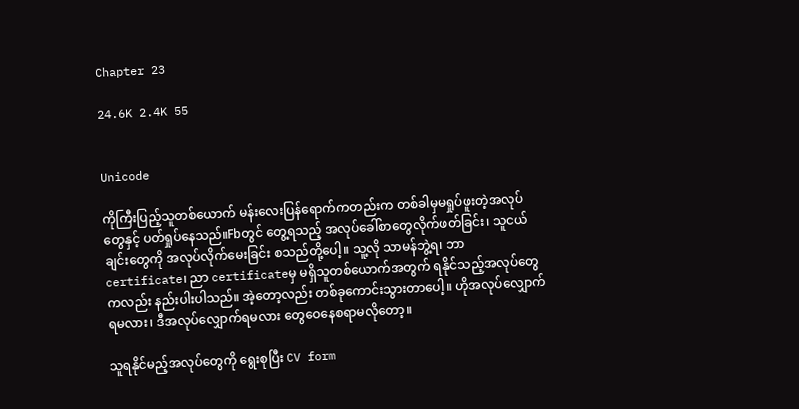Chapter 23

24.6K 2.4K 55


Unicode

ကိုကြီးပြည့်သူတစ်ယောက် မန်းလေးပြန်ရောက်ကတည်းက တစ်ခါမှမရှုပ်ဖူးတဲ့အလုပ်တွေနှင့် ပတ်ရှုပ်နေသည်။Fbတွင် တွေ့ရသည့် အလုပ်ခေါ်စာတွေလိုက်ဖတ်ခြင်း၊ သူငယ်ချင်းတွေကို အလုပ်လိုက်မေးခြင်း စသည်တို့ပေါ့။ သူ့လို သာမန်ဘွဲ့ရ၊ ဘာ certificate၊ ညာ certificateမှ မရှိသူတစ်ယောက်အတွက် ရနိုင်သည့်အလုပ်တွေကလည်း နည်းပါးပါသည်။ အဲ့တော့လည်း တစ်ခုကောင်းသွားတာပေါ့။ ဟိုအလုပ်လျှောက်ရမလား၊ ဒီအလုပ်လျှောက်ရမလား တွေဝေနေစရာမလိုတော့။

သူရနိုင်မည့်အလုပ်တွေကို ရွေးစုပြီး CV form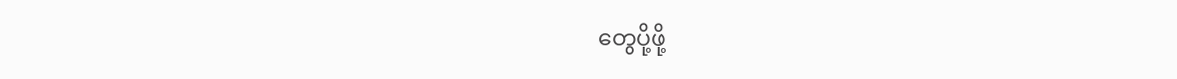တွေပို့ဖို့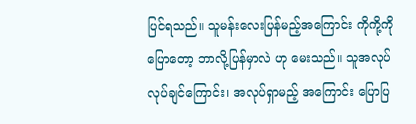ပြင်ရသည်။ သူမန်းလေးပြန်မည့်အကြောင်း ကိုကို့ကိုပြောတော့ ဘာလို့ပြန်မှာလဲ ဟု မေးသည်။ သူအလုပ်လုပ်ချင်ကြောင်း၊ အလုပ်ရှာမည့် အကြောင်း ပြောပြ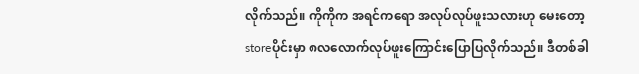လိုက်သည်။ ကိုကိုက အရင်ကရော အလုပ်လုပ်ဖူးသလားဟု မေးတော့ storeပိုင်းမှာ ၈လလောက်လုပ်ဖူးကြောင်းပြောပြလိုက်သည်။ ဒီတစ်ခါ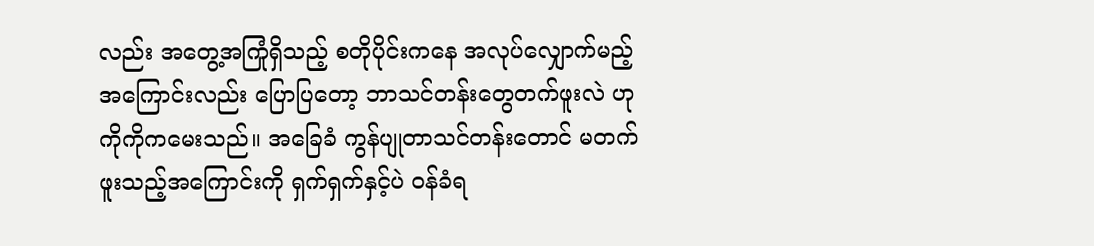လည်း အတွေ့အကြုံရှိသည့် စတိုပိုင်းကနေ အလုပ်လျှောက်မည့် အကြောင်းလည်း ပြောပြတော့ ဘာသင်တန်းတွေတက်ဖူးလဲ ဟု ကိုကိုကမေးသည်။ အခြေခံ ကွန်ပျုတာသင်တန်းတောင် မတက်ဖူးသည့်အကြောင်းကို ရှက်ရှက်နှင့်ပဲ ဝန်ခံရ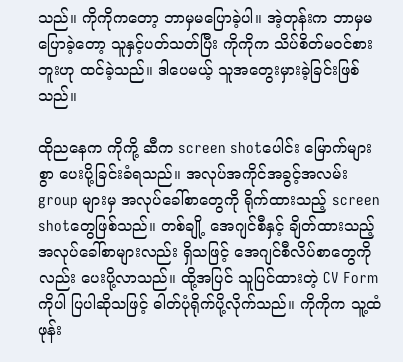သည်။ ကိုကိုကတော့ ဘာမှမပြောခဲ့ပါ။ အဲ့တုန်းက ဘာမှမပြောခဲ့တော့ သူနှင့်ပတ်သတ်ပြီး ကိုကိုက သိပ်စိတ်မဝင်စားဘူးဟု ထင်ခဲ့သည်။ ဒါပေမယ့် သူအတွေးမှားခဲ့ခြင်းဖြစ်သည်။

ထိုညနေက ကိုကို့ ဆီက screen shotပေါင်း မြောက်များစွာ ပေးပို့ခြင်းခံရသည်။ အလုပ်အကိုင်အခွင့်အလမ်း group များမှ အလုပ်ခေါ်စာတွေကို ရိုက်ထားသည့် screen shotတွေဖြစ်သည်။ တစ်ချို့ အေဂျင်စီနှင့် ချိတ်ထားသည့် အလုပ်ခေါ်စာများလည်း ရှိသဖြင့် အေဂျင်စီလိပ်စာတွေကိုလည်း ပေးပို့လာသည်။ ထို့အပြင် သူပြင်ထားတဲ့ CV Form ကိုပါ ပြပါဆိုသဖြင့် ဓါတ်ပုံရိုက်ပို့လိုက်သည်။ ကိုကိုက သူ့ထံဖုန်း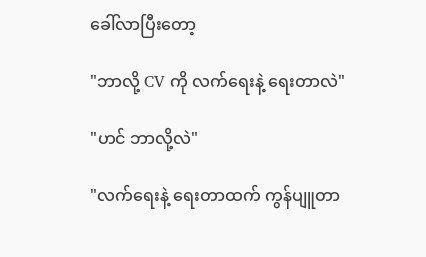ခေါ်လာပြီးတော့

"ဘာလို့ CV ကို လက်ရေးနဲ့ ရေးတာလဲ"

"ဟင် ဘာလို့လဲ"

"လက်ရေးနဲ့ ရေးတာထက် ကွန်ပျူတာ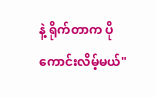နဲ့ ရိုက်တာက ပိုကောင်းလိမ့်မယ်"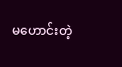မဟောင်းတဲ့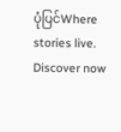ပုံပြင်Where stories live. Discover now